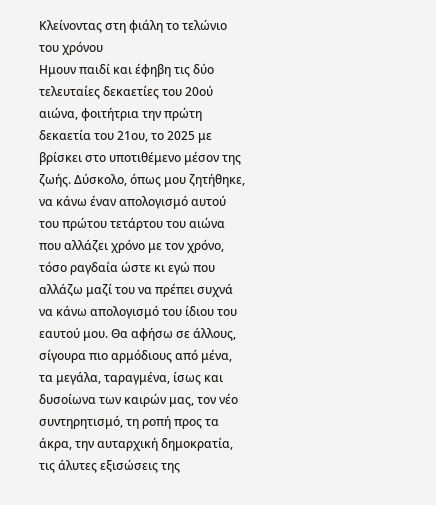Κλείνοντας στη φιάλη το τελώνιο του χρόνου
Ημουν παιδί και έφηβη τις δύο τελευταίες δεκαετίες του 20ού αιώνα, φοιτήτρια την πρώτη δεκαετία του 21ου, το 2025 με βρίσκει στο υποτιθέμενο μέσον της ζωής. Δύσκολο, όπως μου ζητήθηκε, να κάνω έναν απολογισμό αυτού του πρώτου τετάρτου του αιώνα που αλλάζει χρόνο με τον χρόνο, τόσο ραγδαία ώστε κι εγώ που αλλάζω μαζί του να πρέπει συχνά να κάνω απολογισμό του ίδιου του εαυτού μου. Θα αφήσω σε άλλους, σίγουρα πιο αρμόδιους από μένα, τα μεγάλα, ταραγμένα, ίσως και δυσοίωνα των καιρών μας, τον νέο συντηρητισμό, τη ροπή προς τα άκρα, την αυταρχική δημοκρατία, τις άλυτες εξισώσεις της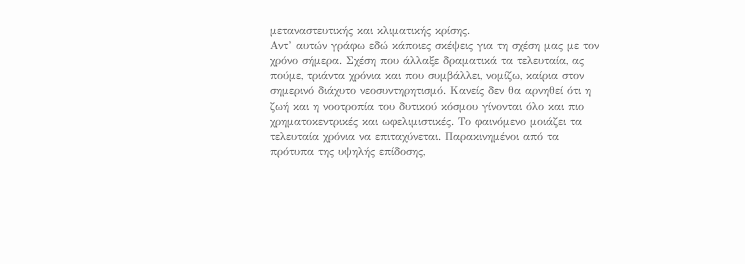μεταναστευτικής και κλιματικής κρίσης.
Αντ’ αυτών γράφω εδώ κάποιες σκέψεις για τη σχέση μας με τον χρόνο σήμερα. Σχέση που άλλαξε δραματικά τα τελευταία, ας πούμε, τριάντα χρόνια και που συμβάλλει, νομίζω, καίρια στον σημερινό διάχυτο νεοσυντηρητισμό. Κανείς δεν θα αρνηθεί ότι η ζωή και η νοοτροπία του δυτικού κόσμου γίνονται όλο και πιο χρηματοκεντρικές και ωφελιμιστικές. Το φαινόμενο μοιάζει τα τελευταία χρόνια να επιταχύνεται. Παρακινημένοι από τα πρότυπα της υψηλής επίδοσης,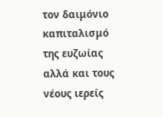τον δαιμόνιο καπιταλισμό της ευζωίας αλλά και τους νέους ιερείς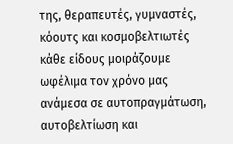της, θεραπευτές, γυμναστές, κόουτς και κοσμοβελτιωτές κάθε είδους μοιράζουμε ωφέλιμα τον χρόνο μας ανάμεσα σε αυτοπραγμάτωση,
αυτοβελτίωση και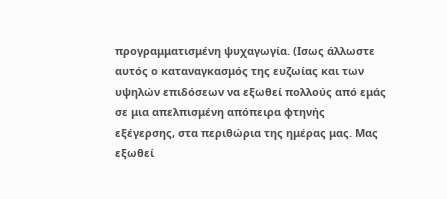προγραμματισμένη ψυχαγωγία. (Ισως άλλωστε αυτός ο καταναγκασμός της ευζωίας και των υψηλών επιδόσεων να εξωθεί πολλούς από εμάς σε μια απελπισμένη απόπειρα φτηνής εξέγερσης, στα περιθώρια της ημέρας μας. Μας εξωθεί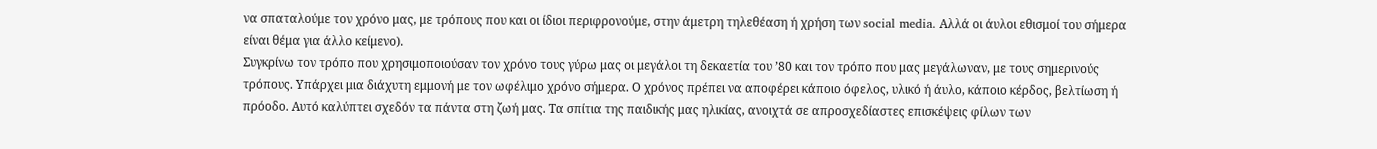να σπαταλούμε τον χρόνο μας, με τρόπους που και οι ίδιοι περιφρονούμε, στην άμετρη τηλεθέαση ή χρήση των social media. Αλλά οι άυλοι εθισμοί του σήμερα είναι θέμα για άλλο κείμενο).
Συγκρίνω τον τρόπο που χρησιμοποιούσαν τον χρόνο τους γύρω μας οι μεγάλοι τη δεκαετία του ’80 και τον τρόπο που μας μεγάλωναν, με τους σημερινούς τρόπους. Υπάρχει μια διάχυτη εμμονή με τον ωφέλιμο χρόνο σήμερα. Ο χρόνος πρέπει να αποφέρει κάποιο όφελος, υλικό ή άυλο, κάποιο κέρδος, βελτίωση ή πρόοδο. Αυτό καλύπτει σχεδόν τα πάντα στη ζωή μας. Τα σπίτια της παιδικής μας ηλικίας, ανοιχτά σε απροσχεδίαστες επισκέψεις φίλων των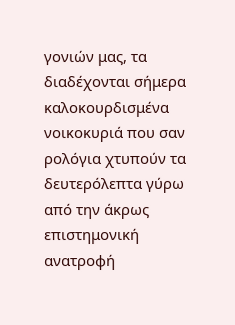γονιών μας, τα διαδέχονται σήμερα καλοκουρδισμένα νοικοκυριά που σαν
ρολόγια χτυπούν τα δευτερόλεπτα γύρω από την άκρως επιστημονική ανατροφή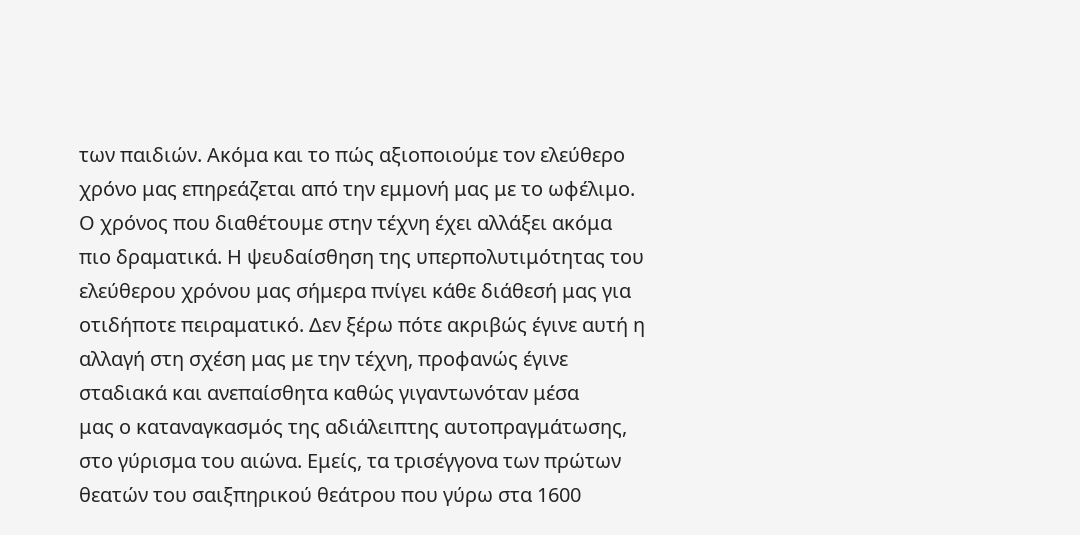των παιδιών. Ακόμα και το πώς αξιοποιούμε τον ελεύθερο
χρόνο μας επηρεάζεται από την εμμονή μας με το ωφέλιμο. Ο χρόνος που διαθέτουμε στην τέχνη έχει αλλάξει ακόμα πιο δραματικά. Η ψευδαίσθηση της υπερπολυτιμότητας του ελεύθερου χρόνου μας σήμερα πνίγει κάθε διάθεσή μας για οτιδήποτε πειραματικό. Δεν ξέρω πότε ακριβώς έγινε αυτή η αλλαγή στη σχέση μας με την τέχνη, προφανώς έγινε σταδιακά και ανεπαίσθητα καθώς γιγαντωνόταν μέσα
μας ο καταναγκασμός της αδιάλειπτης αυτοπραγμάτωσης, στο γύρισμα του αιώνα. Εμείς, τα τρισέγγονα των πρώτων θεατών του σαιξπηρικού θεάτρου που γύρω στα 1600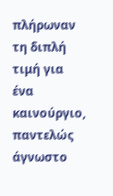πλήρωναν τη διπλή τιμή για ένα καινούργιο, παντελώς άγνωστο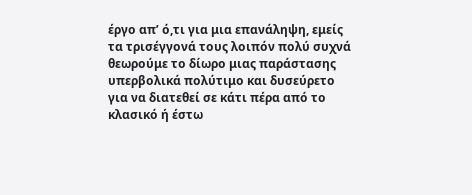έργο απ’ ό,τι για μια επανάληψη, εμείς τα τρισέγγονά τους λοιπόν πολύ συχνά θεωρούμε το δίωρο μιας παράστασης υπερβολικά πολύτιμο και δυσεύρετο για να διατεθεί σε κάτι πέρα από το κλασικό ή έστω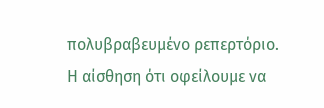πολυβραβευμένο ρεπερτόριο. Η αίσθηση ότι οφείλουμε να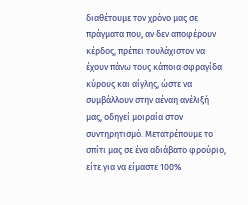διαθέτουμε τον χρόνο μας σε πράγματα που, αν δεν αποφέρουν κέρδος, πρέπει τουλάχιστον να έχουν πάνω τους κάποια σφραγίδα κύρους και αίγλης, ώστε να συμβάλλουν στην αέναη ανέλιξή μας, οδηγεί μοιραία στον συντηρητισμό. Μετατρέπουμε το σπίτι μας σε ένα αδιάβατο φρούριο, είτε για να είμαστε 100%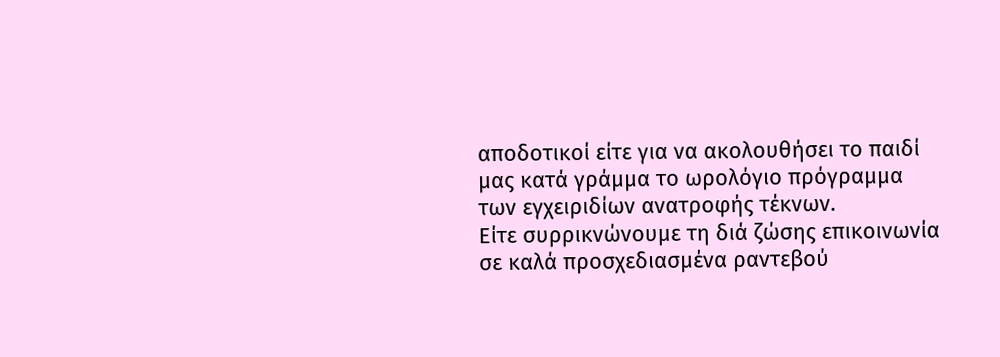αποδοτικοί είτε για να ακολουθήσει το παιδί μας κατά γράμμα το ωρολόγιο πρόγραμμα των εγχειριδίων ανατροφής τέκνων.
Είτε συρρικνώνουμε τη διά ζώσης επικοινωνία σε καλά προσχεδιασμένα ραντεβού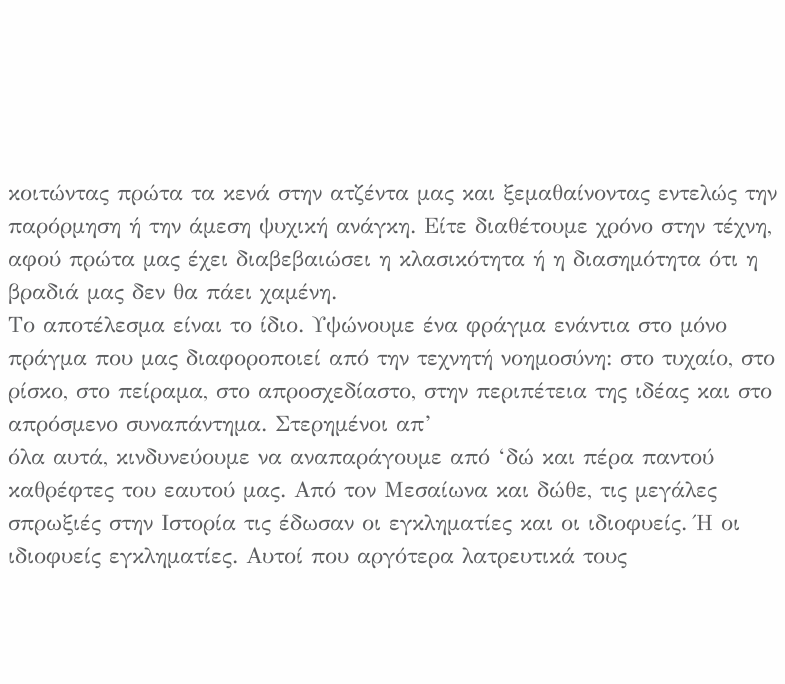κοιτώντας πρώτα τα κενά στην ατζέντα μας και ξεμαθαίνοντας εντελώς την παρόρμηση ή την άμεση ψυχική ανάγκη. Είτε διαθέτουμε χρόνο στην τέχνη, αφού πρώτα μας έχει διαβεβαιώσει η κλασικότητα ή η διασημότητα ότι η βραδιά μας δεν θα πάει χαμένη.
Το αποτέλεσμα είναι το ίδιο. Υψώνουμε ένα φράγμα ενάντια στο μόνο πράγμα που μας διαφοροποιεί από την τεχνητή νοημοσύνη: στο τυχαίο, στο ρίσκο, στο πείραμα, στο απροσχεδίαστο, στην περιπέτεια της ιδέας και στο απρόσμενο συναπάντημα. Στερημένοι απ’
όλα αυτά, κινδυνεύουμε να αναπαράγουμε από ‘δώ και πέρα παντού καθρέφτες του εαυτού μας. Από τον Μεσαίωνα και δώθε, τις μεγάλες σπρωξιές στην Ιστορία τις έδωσαν οι εγκληματίες και οι ιδιοφυείς. Ή οι ιδιοφυείς εγκληματίες. Αυτοί που αργότερα λατρευτικά τους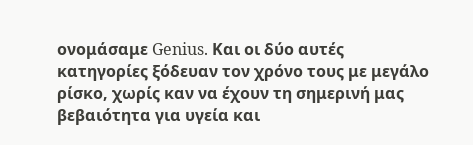ονομάσαμε Genius. Και οι δύο αυτές κατηγορίες ξόδευαν τον χρόνο τους με μεγάλο ρίσκο, χωρίς καν να έχουν τη σημερινή μας βεβαιότητα για υγεία και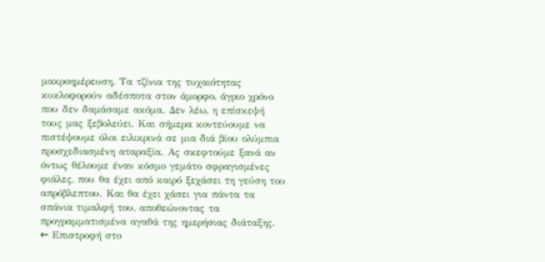μακροημέρευση. Τα τζίνια της τυχαιότητας κυκλοφορούν αδέσποτα στον άμορφο, άγριο χρόνο που δεν δαμάσαμε ακόμα. Δεν λέω, η επίσκεψή τους μας ξεβολεύει. Και σήμερα κοντεύουμε να πιστέψουμε όλοι ειλικρινά σε μια διά βίου ολύμπια προσχεδιασμένη αταραξία. Ας σκεφτούμε ξανά αν όντως θέλουμε έναν κόσμο γεμάτο σφραγισμένες φιάλες, που θα έχει από καιρό ξεχάσει τη γεύση του απρόβλεπτου. Και θα έχει χάσει για πάντα τα σπάνια τιμαλφή του, αποθεώνοντας τα προγραμματισμένα αγαθά της ημερήσιας διάταξης.
← Επιστροφή στο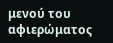μενού του αφιερώματος